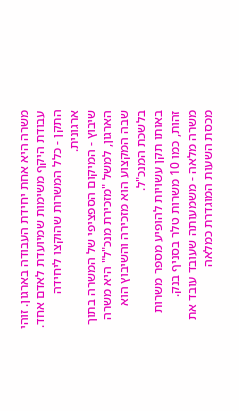משרה היא אחת יחידת העבודה בארגון. זוהי עבודת היקף משימות שמיועדת לאדם אחד.
התקן - כלל המשרות שהוקצו ליחידה ארגונית.
שיבוץ - המיקום הספציפי של המשרה בתוך הארגון, למשל "מזכירת מנכ"ל" היא משרה שבה המקצוע הוא מזכירה והשיבוץ הוא בלשכת המנכ"ל.
באותו תקן עשויות להופיע מספר משרות זהות, כמו 10 משרות טלר בסניף בנק.
משרה מלאה - משמעותה שעובד עובד את מכסת השעות המוגדרת כמלאה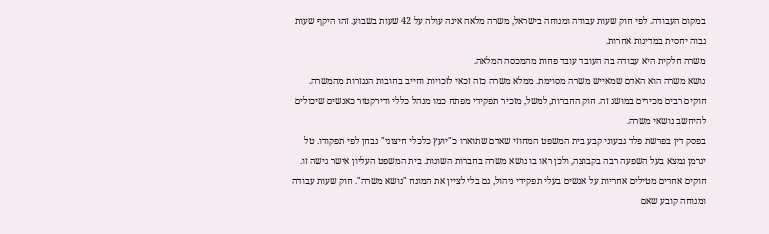במקום העבודה. לפי חוק שעות עבודה ומנוחה בישראל, משרה מלאה אינה עולה על 42 שעות בשבוע. זהו היקף שעות גבוה יחסית במדינות אחרות.
משרה חלקית היא עבודה בה העובד עובד פחות מהמכסה המלאה.
נושא משרה הוא האדם שמאייש משרה מסוימת. ממלא משרה כזה זכאי לזכויות וחייב בחובות הנגזרות מהמשרה.
חוקים רבים מכירים במושג זה. חוק החברות, למשל, מזכיר תפקידי מפתח כמו מנהל כללי ודירקטור כאנשים שיכולים להיחשב נושאי משרה.
בפסק דין בפרשת פלד גבעוני קבע בית המשפט המחוזי שאדם שתוארו כ"יועץ כלכלי חיצוני" נבחן לפי תפקודו. טל יגרמן נמצא בעל השפעה רבה בקבוצה, ולכן ראו בו נושא משרה בחברות השונות. בית המשפט העליון אישר גישה זו.
חוקים אחרים מטילים אחריות על אנשים בעלי תפקידי ניהול, גם בלי לציין את המונח "נושא משרה". חוק שעות עבודה ומנוחה קובע שאם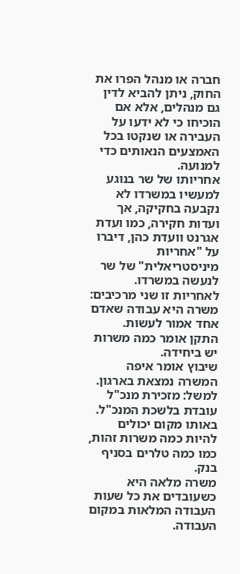חברה או מנהל הפרו את החוק, ניתן להביא לדין גם מנהלים, אלא אם הוכיחו כי לא ידעו על העבירה או שנקטו בכל האמצעים הנאותים כדי למנועה.
אחריותו של שר בנוגע למעשיו במשרדו לא נקבעה בחקיקה, אך ועדות חקירה, כמו ועדת אגרנט וועדת כהן, דיברו על "אחריות מיניסטריאלית" של שר לנעשה במשרדו. לאחריות זו שני מרכיבים:
משרה היא עבודה שאדם אחד אמור לעשות.
התקן אומר כמה משרות יש ביחידה.
שיבוץ אומר איפה המשרה נמצאת בארגון. למשל: מזכירת מנכ"ל עובדת בלשכת המנכ"ל.
באותו מקום יכולים להיות כמה משרות זהות, כמו כמה טלרים בסניף בנק.
משרה מלאה היא כשעובדים את כל שעות העבודה המלאות במקום העבודה.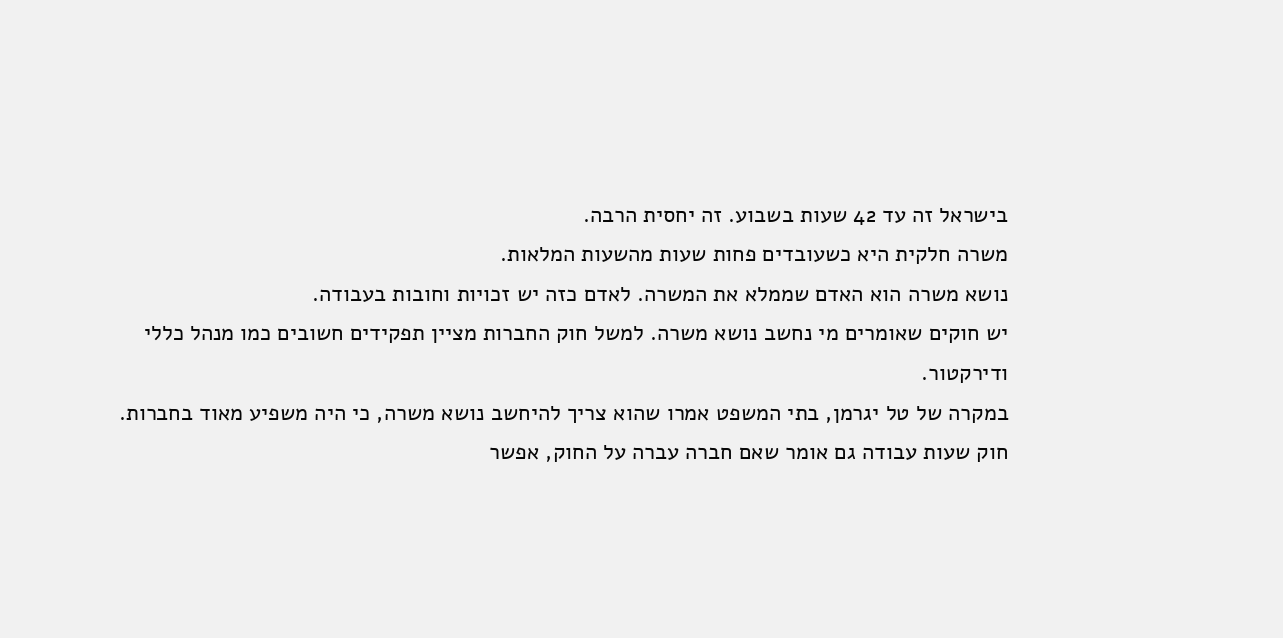בישראל זה עד 42 שעות בשבוע. זה יחסית הרבה.
משרה חלקית היא כשעובדים פחות שעות מהשעות המלאות.
נושא משרה הוא האדם שממלא את המשרה. לאדם כזה יש זכויות וחובות בעבודה.
יש חוקים שאומרים מי נחשב נושא משרה. למשל חוק החברות מציין תפקידים חשובים כמו מנהל כללי ודירקטור.
במקרה של טל יגרמן, בתי המשפט אמרו שהוא צריך להיחשב נושא משרה, כי היה משפיע מאוד בחברות.
חוק שעות עבודה גם אומר שאם חברה עברה על החוק, אפשר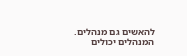להאשים גם מנהלים. המנהלים יכולים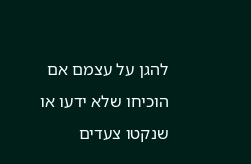להגן על עצמם אם הוכיחו שלא ידעו או שנקטו צעדים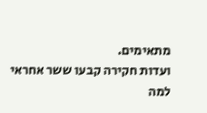מתאימים.
ועדות חקירה קבעו ששר אחראי למה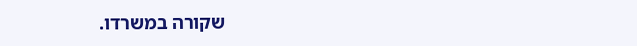שקורה במשרדו.